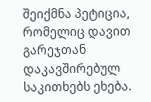შეიქმნა პეტიცია, რომელიც დავით გარეჯთან დაკავშირებულ საკითხებს ეხება.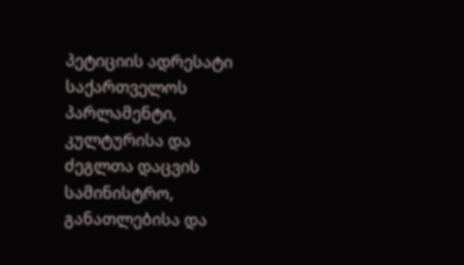პეტიციის ადრესატი საქართველოს პარლამენტი, კულტურისა და ძეგლთა დაცვის სამინისტრო, განათლებისა და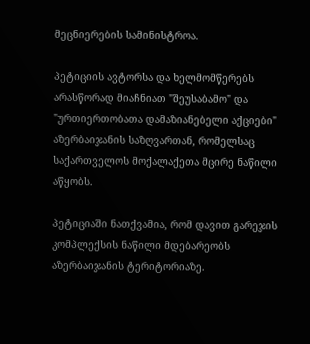მეცნიერების სამინისტროა.

პეტიციის ავტორსა და ხელმომწერებს არასწორად მიაჩნიათ "შეუსაბამო" და "ურთიერთობათა დამაზიანებელი აქციები" აზერბაიჯანის საზღვართან, რომელსაც საქართველოს მოქალაქეთა მცირე ნაწილი აწყობს.

პეტიციაში ნათქვამია, რომ დავით გარეჯის კომპლექსის ნაწილი მდებარეობს აზერბაიჯანის ტერიტორიაზე.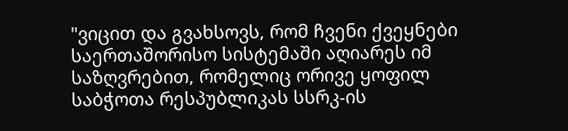"ვიცით და გვახსოვს, რომ ჩვენი ქვეყნები საერთაშორისო სისტემაში აღიარეს იმ საზღვრებით, რომელიც ორივე ყოფილ საბჭოთა რესპუბლიკას სსრკ-ის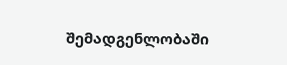შემადგენლობაში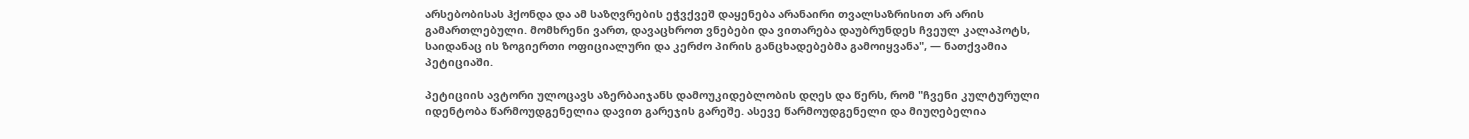არსებობისას ჰქონდა და ამ საზღვრების ეჭვქვეშ დაყენება არანაირი თვალსაზრისით არ არის გამართლებული. მომხრენი ვართ, დავაცხროთ ვნებები და ვითარება დაუბრუნდეს ჩვეულ კალაპოტს, საიდანაც ის ზოგიერთი ოფიციალური და კერძო პირის განცხადებებმა გამოიყვანა", — ნათქვამია პეტიციაში.

პეტიციის ავტორი ულოცავს აზერბაიჯანს დამოუკიდებლობის დღეს და წერს, რომ "ჩვენი კულტურული იდენტობა წარმოუდგენელია დავით გარეჯის გარეშე. ასევე წარმოუდგენელი და მიუღებელია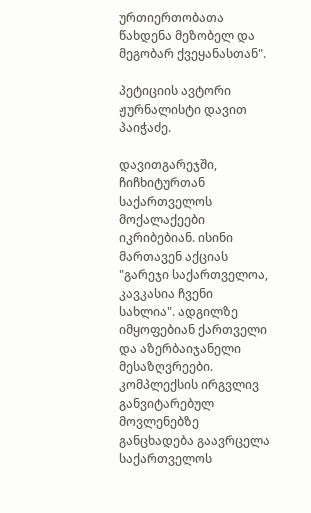ურთიერთობათა წახდენა მეზობელ და მეგობარ ქვეყანასთან".

პეტიციის ავტორი ჟურნალისტი დავით პაიჭაძე.

დავითგარეჯში, ჩიჩხიტურთან საქართველოს მოქალაქეები იკრიბებიან. ისინი მართავენ აქციას "გარეჯი საქართველოა, კავკასია ჩვენი სახლია". ადგილზე იმყოფებიან ქართველი და აზერბაიჯანელი მესაზღვრეები. კომპლექსის ირგვლივ განვიტარებულ მოვლენებზე განცხადება გაავრცელა საქართველოს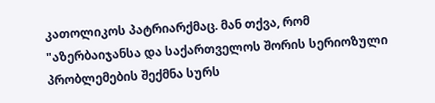კათოლიკოს პატრიარქმაც. მან თქვა, რომ "აზერბაიჯანსა და საქართველოს შორის სერიოზული პრობლემების შექმნა სურს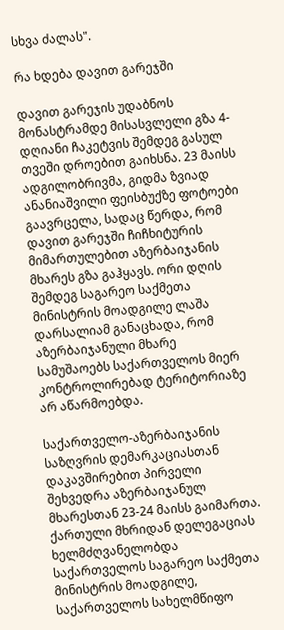სხვა ძალას".

რა ხდება დავით გარეჯში

დავით გარეჯის უდაბნოს მონასტრამდე მისასვლელი გზა 4-დღიანი ჩაკეტვის შემდეგ გასულ თვეში დროებით გაიხსნა. 23 მაისს ადგილობრივმა, გიდმა ზვიად ანანიაშვილი ფეისბუქზე ფოტოები გაავრცელა, სადაც წერდა, რომ დავით გარეჯში ჩიჩხიტურის მიმართულებით აზერბაიჯანის მხარეს გზა გაჰყავს. ორი დღის შემდეგ საგარეო საქმეთა მინისტრის მოადგილე ლაშა დარსალიამ განაცხადა, რომ აზერბაიჯანული მხარე სამუშაოებს საქართველოს მიერ კონტროლირებად ტერიტორიაზე არ აწარმოებდა.

საქართველო-აზერბაიჯანის საზღვრის დემარკაციასთან დაკავშირებით პირველი შეხვედრა აზერბაიჯანულ მხარესთან 23-24 მაისს გაიმართა. ქართული მხრიდან დელეგაციას ხელმძღვანელობდა საქართველოს საგარეო საქმეთა მინისტრის მოადგილე, საქართველოს სახელმწიფო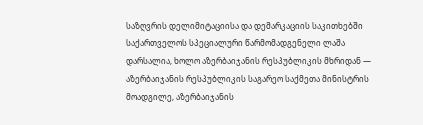საზღვრის დელიმიტაციისა და დემარკაციის საკითხებში საქართველოს სპეციალური წარმომადგენელი ლაშა დარსალია, ხოლო აზერბაიჯანის რესპუბლიკის მხრიდან — აზერბაიჯანის რესპუბლიკის საგარეო საქმეთა მინისტრის მოადგილე, აზერბაიჯანის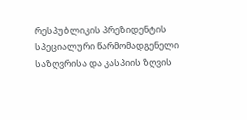რესპუბლიკის პრეზიდენტის სპეციალური წარმომადგენელი საზღვრისა და კასპიის ზღვის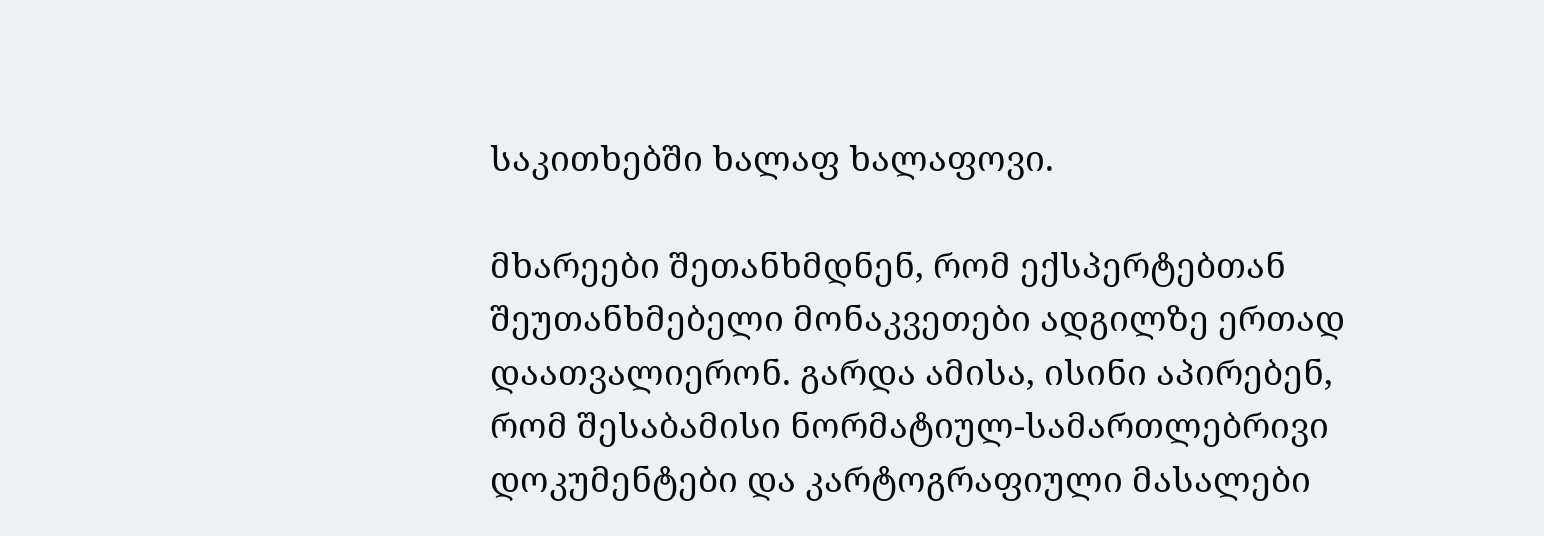საკითხებში ხალაფ ხალაფოვი.

მხარეები შეთანხმდნენ, რომ ექსპერტებთან შეუთანხმებელი მონაკვეთები ადგილზე ერთად დაათვალიერონ. გარდა ამისა, ისინი აპირებენ, რომ შესაბამისი ნორმატიულ-სამართლებრივი დოკუმენტები და კარტოგრაფიული მასალები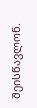შეისწავლონ.